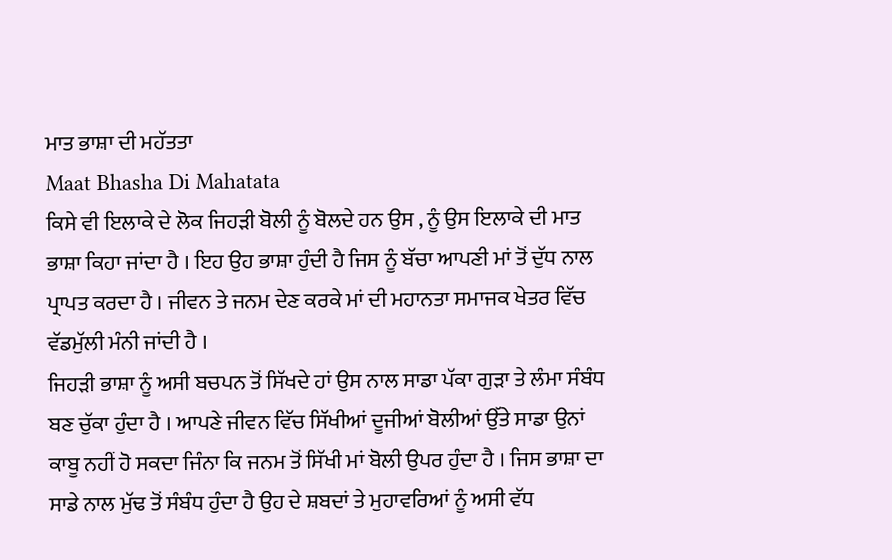ਮਾਤ ਭਾਸ਼ਾ ਦੀ ਮਹੱਤਤਾ
Maat Bhasha Di Mahatata
ਕਿਸੇ ਵੀ ਇਲਾਕੇ ਦੇ ਲੋਕ ਜਿਹੜੀ ਬੋਲੀ ਨੂੰ ਬੋਲਦੇ ਹਨ ਉਸ , ਨੂੰ ਉਸ ਇਲਾਕੇ ਦੀ ਮਾਤ ਭਾਸ਼ਾ ਕਿਹਾ ਜਾਂਦਾ ਹੈ । ਇਹ ਉਹ ਭਾਸ਼ਾ ਹੁੰਦੀ ਹੈ ਜਿਸ ਨੂੰ ਬੱਚਾ ਆਪਣੀ ਮਾਂ ਤੋਂ ਦੁੱਧ ਨਾਲ ਪ੍ਰਾਪਤ ਕਰਦਾ ਹੈ । ਜੀਵਨ ਤੇ ਜਨਮ ਦੇਣ ਕਰਕੇ ਮਾਂ ਦੀ ਮਹਾਨਤਾ ਸਮਾਜਕ ਖੇਤਰ ਵਿੱਚ ਵੱਡਮੁੱਲੀ ਮੰਨੀ ਜਾਂਦੀ ਹੈ ।
ਜਿਹੜੀ ਭਾਸ਼ਾ ਨੂੰ ਅਸੀ ਬਚਪਨ ਤੋਂ ਸਿੱਖਦੇ ਹਾਂ ਉਸ ਨਾਲ ਸਾਡਾ ਪੱਕਾ ਗੁੜਾ ਤੇ ਲੰਮਾ ਸੰਬੰਧ ਬਣ ਚੁੱਕਾ ਹੁੰਦਾ ਹੈ । ਆਪਣੇ ਜੀਵਨ ਵਿੱਚ ਸਿੱਖੀਆਂ ਦੂਜੀਆਂ ਬੋਲੀਆਂ ਉੱਤੇ ਸਾਡਾ ਉਨਾਂ ਕਾਬੂ ਨਹੀਂ ਹੋ ਸਕਦਾ ਜਿੰਨਾ ਕਿ ਜਨਮ ਤੋਂ ਸਿੱਖੀ ਮਾਂ ਬੋਲੀ ਉਪਰ ਹੁੰਦਾ ਹੈ । ਜਿਸ ਭਾਸ਼ਾ ਦਾ ਸਾਡੇ ਨਾਲ ਮੁੱਢ ਤੋਂ ਸੰਬੰਧ ਹੁੰਦਾ ਹੈ ਉਹ ਦੇ ਸ਼ਬਦਾਂ ਤੇ ਮੁਹਾਵਰਿਆਂ ਨੂੰ ਅਸੀ ਵੱਧ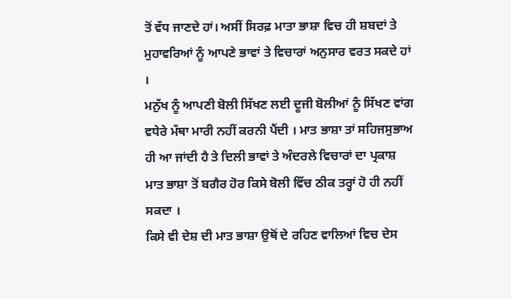ਤੋਂ ਵੱਧ ਜਾਣਦੇ ਹਾਂ। ਅਸੀਂ ਸਿਰਫ਼ ਮਾਤਾ ਭਾਸ਼ਾ ਵਿਚ ਹੀ ਸ਼ਬਦਾਂ ਤੇ ਮੁਹਾਵਰਿਆਂ ਨੂੰ ਆਪਣੇ ਭਾਵਾਂ ਤੇ ਵਿਚਾਰਾਂ ਅਨੁਸਾਰ ਵਰਤ ਸਕਦੇ ਹਾਂ ।
ਮਨੁੱਖ ਨੂੰ ਆਪਣੀ ਬੋਲੀ ਸਿੱਖਣ ਲਈ ਦੂਜੀ ਬੋਲੀਆਂ ਨੂੰ ਸਿੱਖਣ ਵਾਂਗ ਵਧੇਰੇ ਮੱਥਾ ਮਾਰੀ ਨਹੀਂ ਕਰਨੀ ਪੈਂਦੀ । ਮਾਤ ਭਾਸ਼ਾ ਤਾਂ ਸਹਿਜਸੁਭਾਅ ਹੀ ਆ ਜਾਂਦੀ ਹੈ ਤੇ ਦਿਲੀ ਭਾਵਾਂ ਤੇ ਅੰਦਰਲੇ ਵਿਚਾਰਾਂ ਦਾ ਪ੍ਰਕਾਸ਼ ਮਾਤ ਭਾਸ਼ਾ ਤੋਂ ਬਗੈਰ ਹੋਰ ਕਿਸੇ ਬੋਲੀ ਵਿੱਚ ਠੀਕ ਤਰ੍ਹਾਂ ਹੋ ਹੀ ਨਹੀਂ ਸਕਦਾ ।
ਕਿਸੇ ਵੀ ਦੇਸ਼ ਦੀ ਮਾਤ ਭਾਸ਼ਾ ਉਥੋਂ ਦੇ ਰਹਿਣ ਵਾਲਿਆਂ ਵਿਚ ਦੇਸ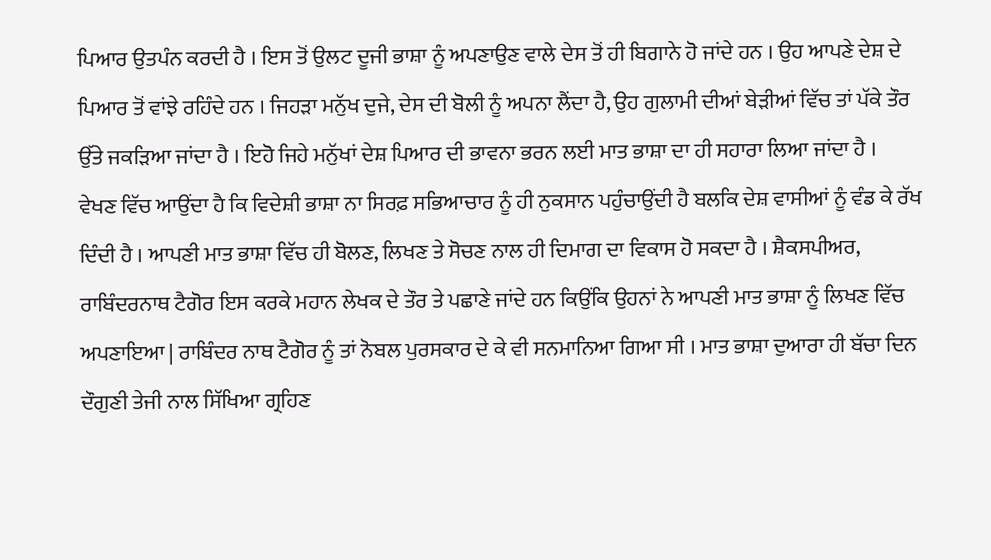ਪਿਆਰ ਉਤਪੰਨ ਕਰਦੀ ਹੈ । ਇਸ ਤੋਂ ਉਲਟ ਦੂਜੀ ਭਾਸ਼ਾ ਨੂੰ ਅਪਣਾਉਣ ਵਾਲੇ ਦੇਸ ਤੋਂ ਹੀ ਬਿਗਾਨੇ ਹੋ ਜਾਂਦੇ ਹਨ । ਉਹ ਆਪਣੇ ਦੇਸ਼ ਦੇ ਪਿਆਰ ਤੋਂ ਵਾਂਝੇ ਰਹਿੰਦੇ ਹਨ । ਜਿਹੜਾ ਮਨੁੱਖ ਦੁਜੇ, ਦੇਸ ਦੀ ਬੋਲੀ ਨੂੰ ਅਪਨਾ ਲੈਂਦਾ ਹੈ, ਉਹ ਗੁਲਾਮੀ ਦੀਆਂ ਬੇੜੀਆਂ ਵਿੱਚ ਤਾਂ ਪੱਕੇ ਤੌਰ ਉੱਤੇ ਜਕੜਿਆ ਜਾਂਦਾ ਹੈ । ਇਹੋ ਜਿਹੇ ਮਨੁੱਖਾਂ ਦੇਸ਼ ਪਿਆਰ ਦੀ ਭਾਵਨਾ ਭਰਨ ਲਈ ਮਾਤ ਭਾਸ਼ਾ ਦਾ ਹੀ ਸਹਾਰਾ ਲਿਆ ਜਾਂਦਾ ਹੈ ।
ਵੇਖਣ ਵਿੱਚ ਆਉਂਦਾ ਹੈ ਕਿ ਵਿਦੇਸ਼ੀ ਭਾਸ਼ਾ ਨਾ ਸਿਰਫ਼ ਸਭਿਆਚਾਰ ਨੂੰ ਹੀ ਨੁਕਸਾਨ ਪਹੁੰਚਾਉਂਦੀ ਹੈ ਬਲਕਿ ਦੇਸ਼ ਵਾਸੀਆਂ ਨੂੰ ਵੰਡ ਕੇ ਰੱਖ ਦਿੰਦੀ ਹੈ । ਆਪਣੀ ਮਾਤ ਭਾਸ਼ਾ ਵਿੱਚ ਹੀ ਬੋਲਣ, ਲਿਖਣ ਤੇ ਸੋਚਣ ਨਾਲ ਹੀ ਦਿਮਾਗ ਦਾ ਵਿਕਾਸ ਹੋ ਸਕਦਾ ਹੈ । ਸ਼ੈਕਸਪੀਅਰ, ਰਾਬਿੰਦਰਨਾਥ ਟੈਗੋਰ ਇਸ ਕਰਕੇ ਮਹਾਨ ਲੇਖਕ ਦੇ ਤੌਰ ਤੇ ਪਛਾਣੇ ਜਾਂਦੇ ਹਨ ਕਿਉਂਕਿ ਉਹਨਾਂ ਨੇ ਆਪਣੀ ਮਾਤ ਭਾਸ਼ਾ ਨੂੰ ਲਿਖਣ ਵਿੱਚ ਅਪਣਾਇਆ | ਰਾਬਿੰਦਰ ਨਾਥ ਟੈਗੋਰ ਨੂੰ ਤਾਂ ਨੋਬਲ ਪੁਰਸਕਾਰ ਦੇ ਕੇ ਵੀ ਸਨਮਾਨਿਆ ਗਿਆ ਸੀ । ਮਾਤ ਭਾਸ਼ਾ ਦੁਆਰਾ ਹੀ ਬੱਚਾ ਦਿਨ ਦੌਗੁਣੀ ਤੇਜੀ ਨਾਲ ਸਿੱਖਿਆ ਗ੍ਰਹਿਣ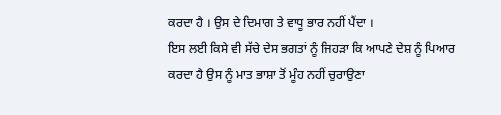ਕਰਦਾ ਹੈ । ਉਸ ਦੇ ਦਿਮਾਗ ਤੇ ਵਾਧੂ ਭਾਰ ਨਹੀਂ ਪੈਂਦਾ ।
ਇਸ ਲਈ ਕਿਸੇ ਵੀ ਸੱਚੇ ਦੇਸ ਭਗਤਾਂ ਨੂੰ ਜਿਹੜਾ ਕਿ ਆਪਣੇ ਦੇਸ਼ ਨੂੰ ਪਿਆਰ ਕਰਦਾ ਹੈ ਉਸ ਨੂੰ ਮਾਤ ਭਾਸ਼ਾ ਤੋਂ ਮੂੰਹ ਨਹੀਂ ਚੁਰਾਉਣਾ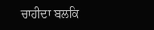ਚਾਹੀਦਾ ਬਲਕਿ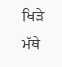ਖਿੜੇ ਮੱਥੇ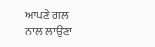ਆਪਣੇ ਗਲ ਨਾਲ ਲਾਉਣਾ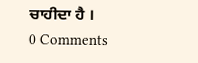ਚਾਹੀਦਾ ਹੈ ।
0 Comments